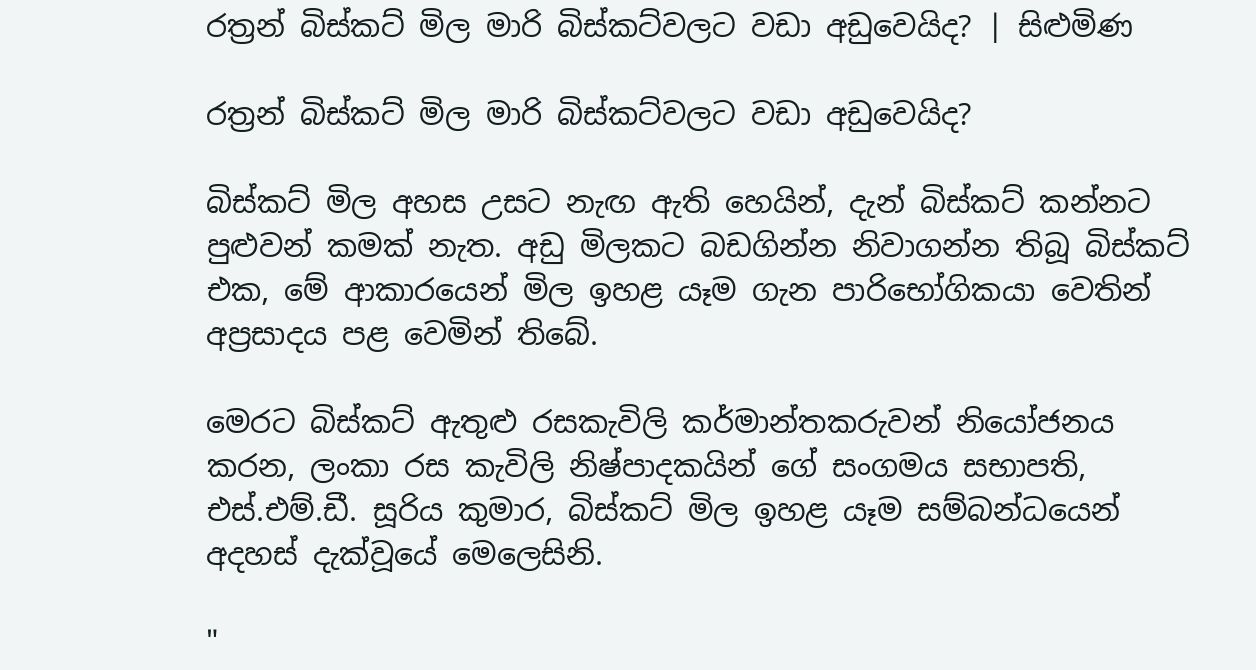රත්‍රන් බිස්කට් මිල මාරි බිස්කට්වලට වඩා අඩුවෙයිද? | සිළුමිණ

රත්‍රන් බිස්කට් මිල මාරි බිස්කට්වලට වඩා අඩුවෙයිද?

බිස්කට් මිල අහස උසට නැඟ ඇති හෙයින්, දැන් බිස්කට් කන්නට පුළුවන් කමක් නැත. අඩු මිලකට බඩගින්න නිවාගන්න තිබූ බිස්කට් එක, මේ ආකාරයෙන් මිල ඉහළ යෑම ගැන පාරිභෝගිකයා වෙතින් අප්‍රසාදය පළ වෙමින් තිබේ.

මෙරට බිස්කට් ඇතුළු රසකැවිලි කර්මාන්තකරුවන් නියෝජනය කරන, ලංකා රස කැවිලි නිෂ්පාදකයින් ගේ සංගමය සභාපති, එස්.එම්.ඩී. සූරිය කුමාර, බිස්කට් මිල ඉහළ යෑම සම්බන්ධයෙන් අදහස් දැක්වූයේ මෙලෙසිනි.

"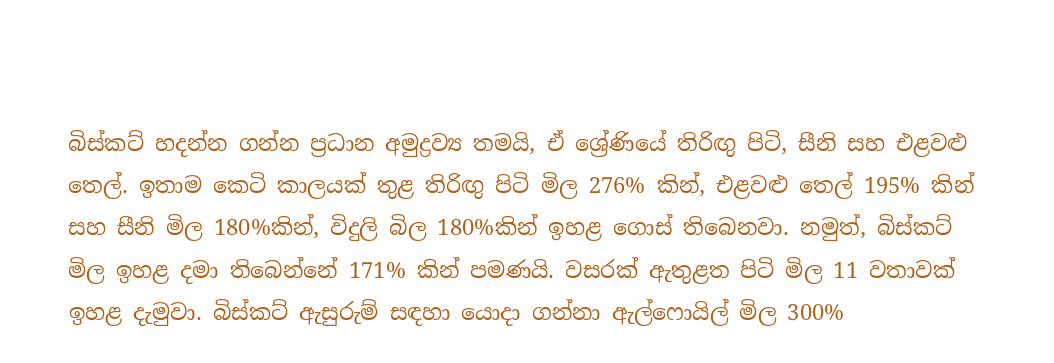බිස්කට් හදන්න ගන්න ප්‍රධාන අමුද්‍රව්‍ය තමයි, ඒ ශ්‍රේණියේ තිරිඟු පිටි, සීනි සහ එළවළු තෙල්. ඉතාම කෙටි කාලයක් තුළ තිරිඟු පිටි මිල 276% කින්, එළවළු තෙල් 195% කින් සහ සීනි මිල 180%කින්, විදුලි බිල 180%කින් ඉහළ ගොස් තිබෙනවා. නමුත්, බිස්කට් මිල ඉහළ දමා තිබෙන්නේ 171% කින් පමණයි. වසරක් ඇතුළත පිටි මිල 11 වතාවක් ඉහළ දැමුවා. බිස්කට් ඇසුරුම් සඳහා යොදා ගන්නා ඇල්ෆොයිල් මිල 300%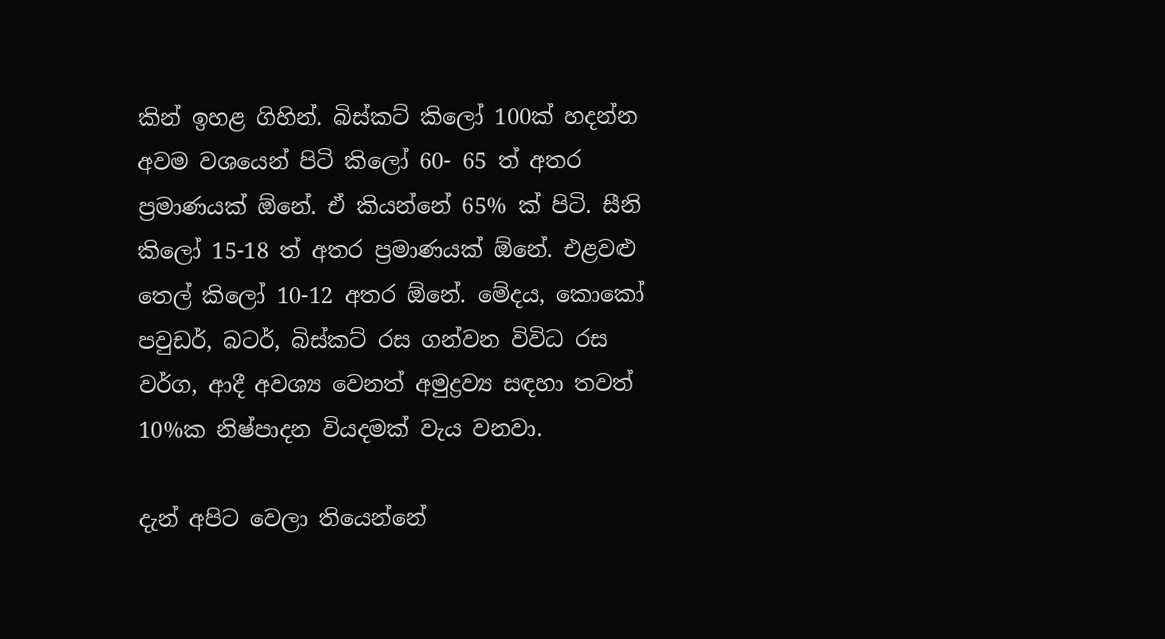කින් ඉහළ ගිහින්. බිස්කට් කිලෝ 100ක් හදන්න අවම වශයෙන් පිටි කිලෝ 60- 65 ත් අතර ප්‍රමාණයක් ඕනේ. ඒ කියන්නේ 65% ක් පිටි. සීනි කිලෝ 15-18 ත් අතර ප්‍රමාණයක් ඕනේ. එළවළු තෙල් කිලෝ 10-12 අතර ඕනේ. මේදය, කොකෝ පවුඩර්, බටර්, බිස්කට් රස ගන්වන විවිධ රස වර්ග, ආදී අවශ්‍ය වෙනත් අමුද්‍රව්‍ය සඳහා තවත් 10%ක නිෂ්පාදන වියදමක් වැය වනවා.

දැන් අපිට වෙලා තියෙන්නේ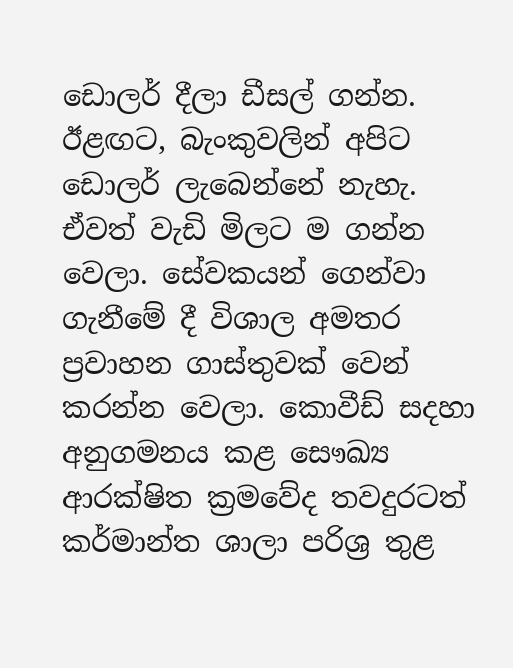ඩොලර් දීලා ඩීසල් ගන්න. ඊළඟට, බැංකුවලින් අපිට ඩොලර් ලැබෙන්නේ නැහැ. ඒවත් වැඩි මිලට ම ගන්න වෙලා. සේවකයන් ගෙන්වා ගැනීමේ දී විශාල අමතර ප්‍රවාහන ගාස්තුවක් වෙන් කරන්න වෙලා. කොවීඩ් සදහා අනුගමනය කළ සෞඛ්‍ය ආරක්ෂිත ක්‍රමවේද තවදුරටත් කර්මාන්ත ශාලා පරිශ්‍ර තුළ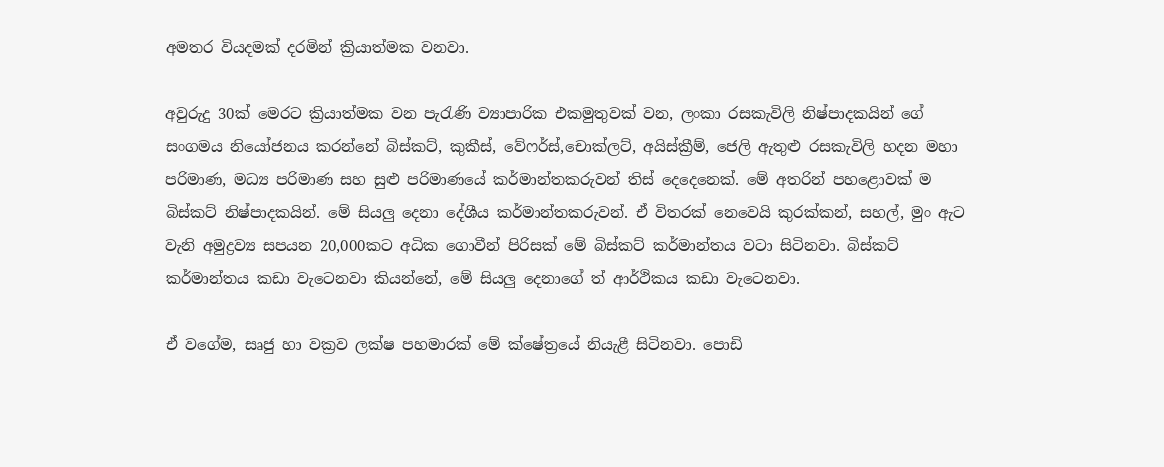අමතර වියදමක් දරමින් ක්‍රියාත්මක වනවා.

අවුරුදු 30ක් මෙරට ක්‍රියාත්මක වන පැරැණි ව්‍යාපාරික එකමුතුවක් වන, ලංකා රසකැවිලි නිෂ්පාදකයින් ගේ සංගමය නියෝජනය කරන්නේ බිස්කට්, කුකීස්, වේෆර්ස්,චොක්ලට්, අයිස්ක්‍රීම්, ජෙලි ඇතුළු රසකැවිලි හදන මහා පරිමාණ, මධ්‍ය පරිමාණ සහ සුළු පරිමාණයේ කර්මාන්තකරුවන් තිස් දෙදෙනෙක්. මේ අතරින් පහළොවක් ම බිස්කට් නිෂ්පාදකයින්. මේ සියලු දෙනා දේශීය කර්මාන්තකරුවන්. ඒ විතරක් නෙවෙයි කුරක්කන්, සහල්, මුං ඇට වැනි අමුද්‍රව්‍ය සපයන 20,000කට අධික ගොවීන් පිරිසක් මේ බිස්කට් කර්මාන්තය වටා සිටිනවා. බිස්කට් කර්මාන්තය කඩා වැටෙනවා කියන්නේ, මේ සියලු දෙනාගේ ත් ආර්ථිකය කඩා වැටෙනවා.

ඒ වගේම, සෘජු හා වක්‍රව ලක්ෂ පහමාරක් මේ ක්ෂේත්‍රයේ නියැළී සිටිනවා. පොඩි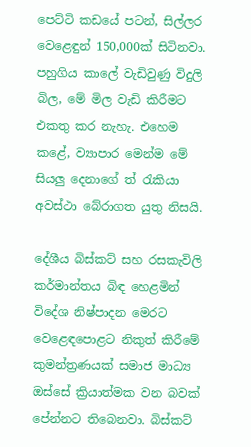පෙට්ටි කඩයේ පටන්, සිල්ලර වෙළෙඳුන් 150,000ක් සිටිනවා. පහුගිය කාලේ වැඩිවුණු විදුලි බිල, මේ මිල වැඩි කිරීමට එකතු කර නැහැ. එහෙම කළේ, ව්‍යාපාර මෙන්ම මේ සියලු දෙනාගේ ත් රැකියා අවස්ථා බේරාගත යුතු නිසයි.

දේශීය බිස්කට් සහ රසකැවිලි කර්මාන්තය බිඳ හෙළමින් විදේශ නිෂ්පාදන මෙරට වෙළෙඳපොළට නිකුත් කිරීමේ කුමන්ත්‍රණයක් සමාජ මාධ්‍ය ඔස්සේ ක්‍රියාත්මක වන බවක් පේන්නට තිබෙනවා. බිස්කට්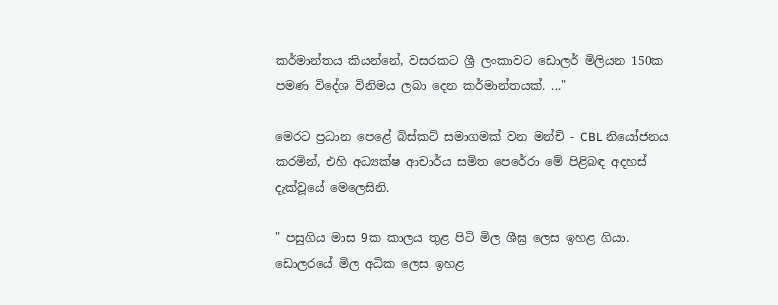කර්මාන්තය කියන්නේ, වසරකට ශ්‍රී ලංකාවට ඩොලර් මිලියන 150ක පමණ විදේශ විනිමය ලබා දෙන කර්මාන්තයක්. ..."

මෙරට ප්‍රධාන පෙළේ බිස්කට් සමාගමක් වන මන්චි - CBL නියෝජනය කරමින්, එහි අධ්‍යක්ෂ ආචාර්ය සමිත පෙරේරා මේ පිළිබඳ අදහස් දැක්වූයේ මෙලෙසිනි.

" පසුගිය මාස 9ක කාලය තුළ පිටි මිල ශීඝ්‍ර ලෙස ඉහළ ගියා. ඩොලරයේ මිල අධික ලෙස ඉහළ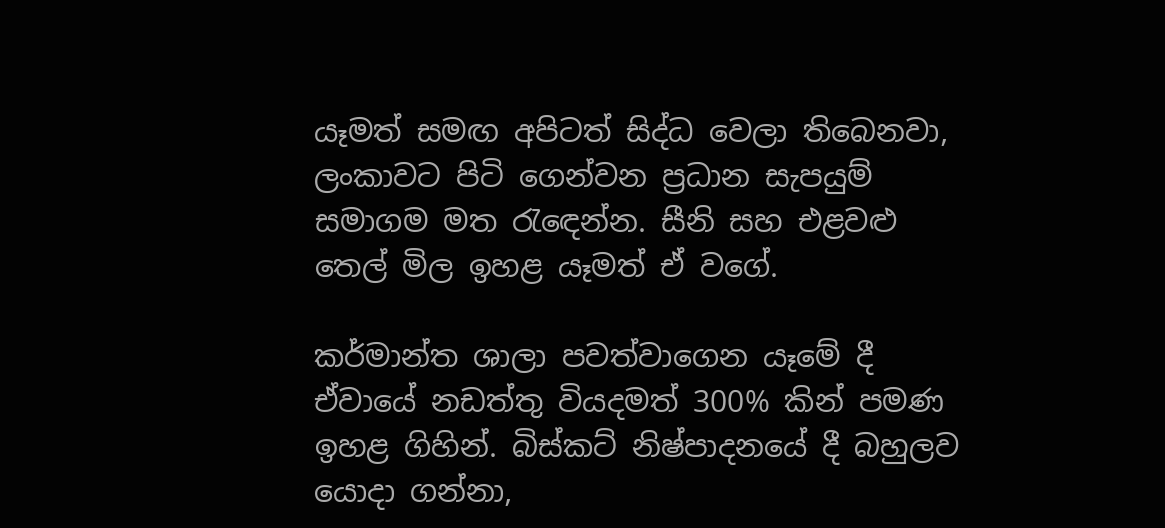යෑමත් සමඟ අපිටත් සිද්ධ වෙලා තිබෙනවා, ලංකාවට පිටි ගෙන්වන ප්‍රධාන සැපයුම් සමාගම මත රැඳෙන්න. සීනි සහ එළවළු තෙල් මිල ඉහළ යෑමත් ඒ වගේ.

කර්මාන්ත ශාලා පවත්වාගෙන යෑමේ දී ඒවායේ නඩත්තු වියදමත් 300% කින් පමණ ඉහළ ගිහින්. බිස්කට් නිෂ්පාදනයේ දී බහුලව යොදා ගන්නා,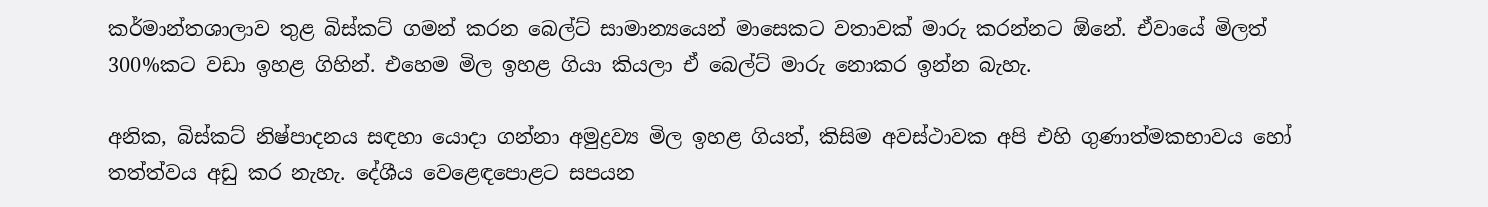කර්මාන්තශාලාව තුළ බිස්කට් ගමන් කරන බෙල්ට් සාමාන්‍යයෙන් මාසෙකට වතාවක් මාරු කරන්නට ඕනේ. ඒවායේ මිලත් 300%කට වඩා ඉහළ ගිහින්. එහෙම මිල ඉහළ ගියා කියලා ඒ බෙල්ට් මාරු නොකර ඉන්න බැහැ.

අනික, බිස්කට් නිෂ්පාදනය සඳහා යොදා ගන්නා අමුද්‍රව්‍ය මිල ඉහළ ගියත්, කිසිම අවස්ථාවක අපි එහි ගුණාත්මකභාවය හෝ තත්ත්වය අඩු කර නැහැ. දේශීය වෙළෙඳපොළට සපයන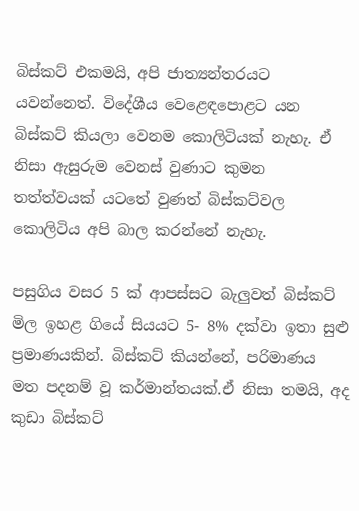බිස්කට් එකමයි, අපි ජාත්‍යන්තරයට යවන්නෙත්. විදේශීය වෙළෙඳපොළට යන බිස්කට් කියලා වෙනම කොලිටියක් නැහැ. ඒ නිසා ඇසුරුම වෙනස් වුණාට කුමන තත්ත්වයක් යටතේ වුණත් බිස්කට්වල කොලිටිය අපි බාල කරන්නේ නැහැ.

පසුගිය වසර 5 ක් ආපස්සට බැලුවත් බිස්කට් මිල ඉහළ ගියේ සියයට 5- 8% දක්වා ඉතා සුළු ප්‍රමාණයකින්. බිස්කට් කියන්නේ, පරිමාණය මත පදනම් වූ කර්මාන්තයක්.ඒ නිසා තමයි, අද කුඩා බිස්කට්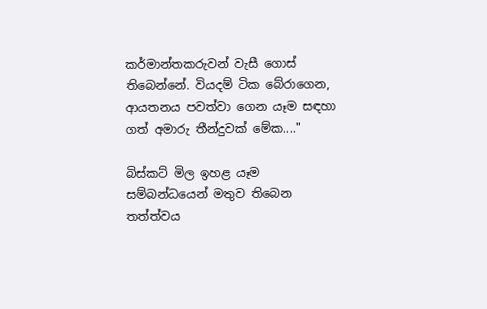කර්මාන්තකරුවන් වැසී ගොස් තිබෙන්නේ. වියදම් ටික බේරාගෙන, ආයතනය පවත්වා ගෙන යෑම සඳහා ගත් අමාරු තීන්දුවක් මේක...."

බිස්කට් මිල ඉහළ යෑම සම්බන්ධයෙන් මතුව තිබෙන තත්ත්වය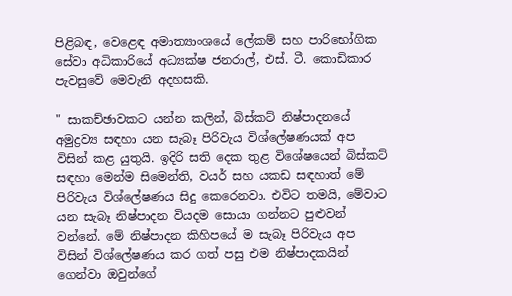පිළිබඳ, වෙළෙඳ අමාත්‍යාංශයේ ලේකම් සහ පාරිභෝගික සේවා අධිකාරියේ අධ්‍යක්ෂ ජනරාල්, එස්. ටී. කොඩිකාර පැවසුවේ මෙවැනි අදහසකි.

" සාකච්ඡාවකට යන්න කලින්, බිස්කට් නිෂ්පාදනයේ අමුද්‍රව්‍ය සඳහා යන සැබෑ පිරිවැය විශ්ලේෂණයක් අප විසින් කළ යුතුයි. ඉදිරි සති දෙක තුළ විශේෂයෙන් බිස්කට් සඳහා මෙන්ම සිමෙන්ති, වයර් සහ යකඩ සඳහාත් මේ පිරිවැය විශ්ලේෂණය සිදු කෙරෙනවා. එවිට තමයි, මේවාට යන සැබෑ නිෂ්පාදන වියදම සොයා ගන්නට පුළුවන් වන්නේ. මේ නිෂ්පාදන කිහිපයේ ම සැබෑ පිරිවැය අප විසින් විශ්ලේෂණය කර ගත් පසු එම නිෂ්පාදකයින් ගෙන්වා ඔවුන්ගේ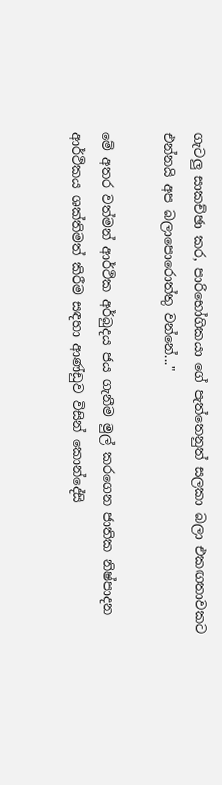ගැටලු සාකච්ඡා කර, පාරිභෝගිකයා ගේ පැත්තෙනුත් සලකා බලා එකඟතාවකට එන්නයි අප බලාපොරොත්තු වන්නේ..."

මේ අතර වත්මන් ආර්ථික අර්බුදය ජය ගැනීම මුල් කරගෙන ජාතික නිෂ්පාදන ආර්ථිකය ශක්තිමත් කිරීම සඳහා ආණ්ඩුව විසින් කොන්දේසි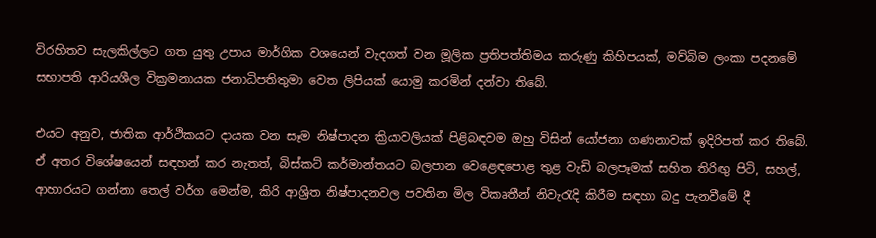විරහිතව සැලකිල්ලට ගත යුතු උපාය මාර්ගික වශයෙන් වැදගත් වන මූලික ප්‍රතිපත්තිමය කරුණු කිහිපයක්, මව්බිම ලංකා පදනමේ සභාපති ආරියශීල වික්‍රමනායක ජනාධිපතිතුමා වෙත ලිපියක් යොමු කරමින් දන්වා තිබේ.

එයට අනුව, ජාතික ආර්ථිකයට දායක වන සෑම නිෂ්පාදන ක්‍රියාවලියක් පිළිබඳවම ඔහු විසින් යෝජනා ගණනාවක් ඉදිරිපත් කර තිබේ. ඒ අතර විශේෂයෙන් සඳහන් කර නැතත්, බිස්කට් කර්මාන්තයට බලපාන වෙළෙඳපොළ තුළ වැඩි බලපෑමක් සහිත තිරිඟු පිටි, සහල්, ආහාරයට ගන්නා තෙල් වර්ග මෙන්ම, කිරි ආශ්‍රිත නිෂ්පාදනවල පවතින මිල විකෘතීන් නිවැරැදි කිරීම සඳහා බදු පැනවීමේ දී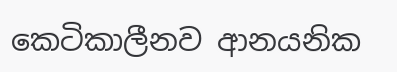කෙටිකාලීනව ආනයනික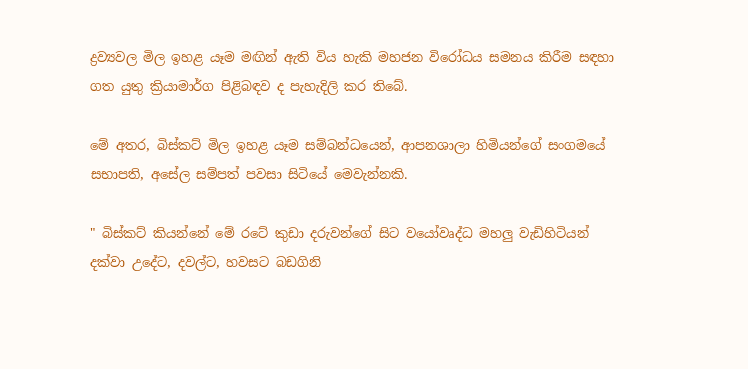ද්‍රව්‍යවල මිල ඉහළ යෑම මඟින් ඇති විය හැකි මහජන විරෝධය සමනය කිරීම සඳහා ගත යුතු ක්‍රියාමාර්ග පිළිබඳව ද පැහැදිලි කර තිබේ.

මේ අතර, බිස්කට් මිල ඉහළ යෑම සම්බන්ධයෙන්, ආපනශාලා හිමියන්ගේ සංගමයේ සභාපති, අසේල සම්පත් පවසා සිටියේ මෙවැන්නකි.

" බිස්කට් කියන්නේ මේ රටේ කුඩා දරුවන්ගේ සිට වයෝවෘද්ධ මහලු වැඩිහිටියන් දක්වා උදේට, දවල්ට, හවසට බඩගිනි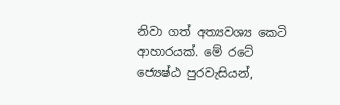නිවා ගත් අත්‍යවශ්‍ය කෙටි ආහාරයක්. මේ රටේ ජ්‍යෙෂ්ඨ පුරවැසියන්,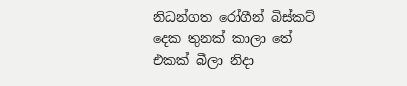නිධන්ගත රෝගීන් බිස්කට් දෙක තුනක් කාලා තේ එකක් බීලා නිදා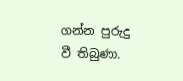ගන්න පුරුදු වී තිබුණා.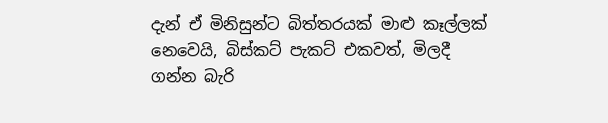දැන් ඒ මිනිසුන්ට බිත්තරයක් මාළු කෑල්ලක් නෙවෙයි, බිස්කට් පැකට් එකවත්, මිලදී ගන්න බැරි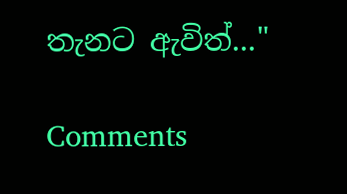තැනට ඇවිත්..."

Comments